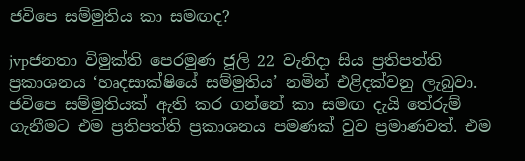ජවිපෙ සම්මුතිය කා සමඟද?

jvpජනතා විමුක්ති පෙරමුණ ජූලි 22 වැනිදා සිය ප්‍රතිපත්ති ප්‍රකාශනය ‘හෘදසාක්ෂියේ සම්මුතිය’ නමින් එළිදක්වනු ලැබුවා. ජවිපෙ සම්මුතියක් ඇති කර ගන්නේ කා සමඟ දැයි තේරුම් ගැනීමට එම ප්‍රතිපත්ති ප්‍රකාශනය පමණක් වුව ප්‍රමාණවත්. එම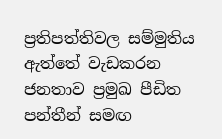ප්‍රතිපත්තිවල සම්මුතිය ඇත්තේ වැඩකරන ජනතාව ප්‍රමුඛ පීඩිත පන්තීන් සමඟ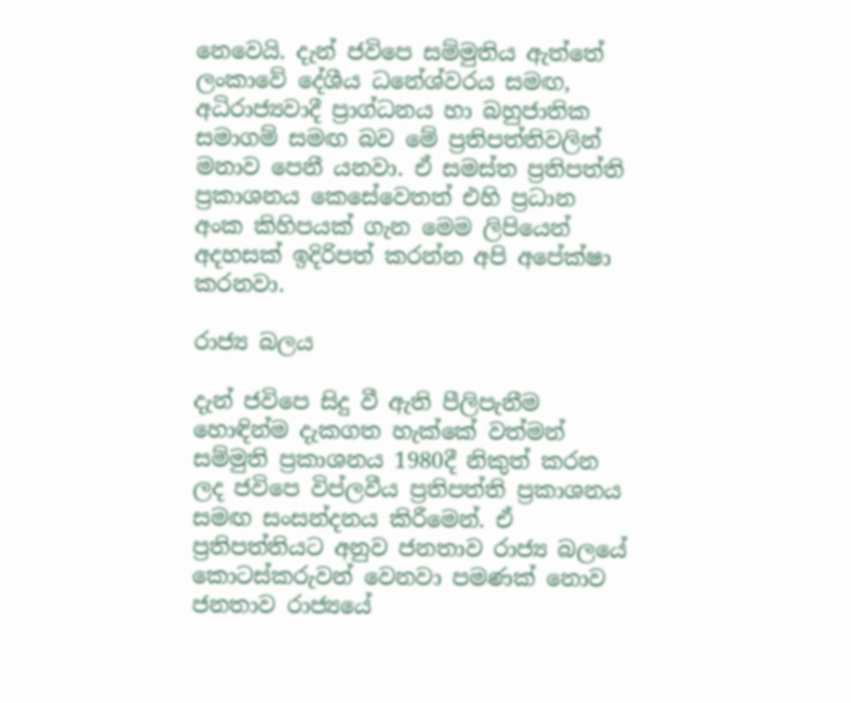නෙවෙයි. දැන් ජවිපෙ සම්මුතිය ඇත්තේ ලංකාවේ දේශීය ධනේශ්වරය සමඟ, අධිරාජ්‍යවාදී ප්‍රාග්ධනය හා බහුජාතික සමාගම් සමඟ බව මේ ප්‍රතිපත්තිවලින් මනාව පෙනී යනවා. ඒ සමස්ත ප්‍රතිපත්ති ප්‍රකාශනය කෙසේවෙතත් එහි ප්‍රධාන අංක කිහිපයක් ගැන මෙම ලිපියෙන් අදහසක් ඉදිරිපත් කරන්න අපි අපේක්ෂා කරනවා.

රාජ්‍ය බලය

දැන් ජවිපෙ සිදු වී ඇති පීලිපැනීම හොඳින්ම දැකගත හැක්කේ වත්මන් සම්මුති ප්‍රකාශනය 1980දී නිකුත් කරන ලද ජවිපෙ විප්ලවීය ප්‍රතිපත්ති ප්‍රකාශනය සමඟ සංසන්දනය කිරීමෙන්. ඒ ප්‍රතිපත්තියට අනුව ජනතාව රාජ්‍ය බලයේ කොටස්කරුවන් වෙනවා පමණක් නොව ජනතාව රාජ්‍යයේ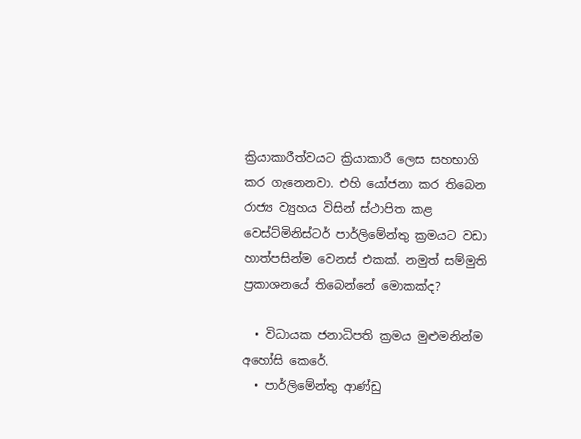ක්‍රියාකාරීත්වයට ක්‍රියාකාරී ලෙස සහභාගි කර ගැනෙනවා. එහි යෝජනා කර තිබෙන රාජ්‍ය ව්‍යුහය විසින් ස්ථාපිත කළ වෙස්ට්මිනිස්ටර් පාර්ලිමේන්තු ක්‍රමයට වඩා හාත්පසින්ම වෙනස් එකක්. නමුත් සම්මුති ප්‍රකාශනයේ තිබෙන්නේ මොකක්ද?

  • විධායක ජනාධිපති ක්‍රමය මුළුමනින්ම අහෝසි කෙරේ.
  • පාර්ලිමේන්තු ආණ්ඩු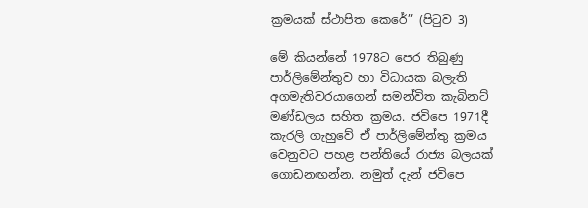ක්‍රමයක් ස්ථාපිත කෙරේ” (පිටුව 3)

මේ කියන්නේ 1978ට පෙර තිබුණු පාර්ලිමේන්තුව හා විධායක බලැති අගමැතිවරයාගෙන් සමන්විත කැබිනට් මණ්ඩලය සහිත ක්‍රමය. ජවිපෙ 1971දී කැරලි ගැහුවේ ඒ පාර්ලිමේන්තු ක්‍රමය වෙනුවට පහළ පන්තියේ රාජ්‍ය බලයක් ගොඩනඟන්න. නමුත් දැන් ජවිපෙ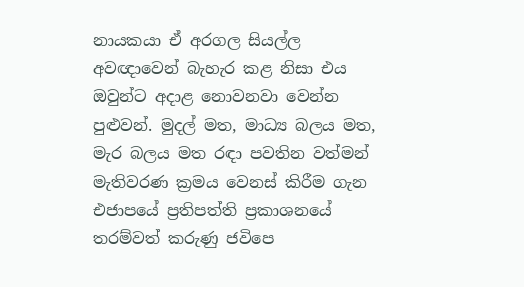නායකයා ඒ අරගල සියල්ල අවඥාවෙන් බැහැර කළ නිසා එය ඔවුන්ට අදාළ නොවනවා වෙන්න පුළුවන්. මුදල් මත, මාධ්‍ය බලය මත, මැර බලය මත රඳා පවතින වත්මන් මැතිවරණ ක්‍රමය වෙනස් කිරීම ගැන එජාපයේ ප්‍රතිපත්ති ප්‍රකාශනයේ තරම්වත් කරුණු ජවිපෙ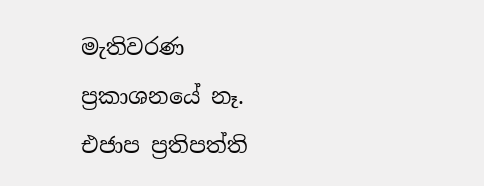මැතිවරණ ප්‍රකාශනයේ නෑ. එජාප ප්‍රතිපත්ති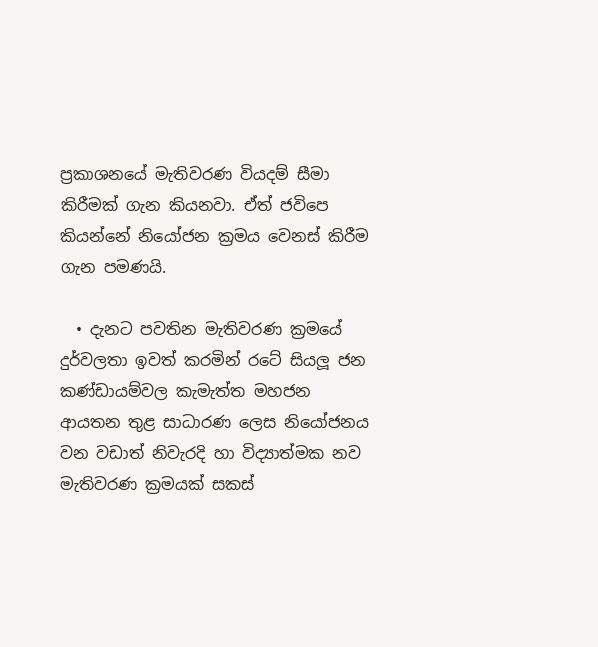ප්‍රකාශනයේ මැතිවරණ වියදම් සීමා කිරීමක් ගැන කියනවා. ඒත් ජවිපෙ කියන්නේ නියෝජන ක්‍රමය වෙනස් කිරීම ගැන පමණයි.

  • දැනට පවතින මැතිවරණ ක්‍රමයේ දුර්වලතා ඉවත් කරමින් රටේ සියලූ ජන කණ්ඩායම්වල කැමැත්ත මහජන ආයතන තුළ සාධාරණ ලෙස නියෝජනය වන වඩාත් නිවැරදි හා විද්‍යාත්මක නව මැතිවරණ ක්‍රමයක් සකස්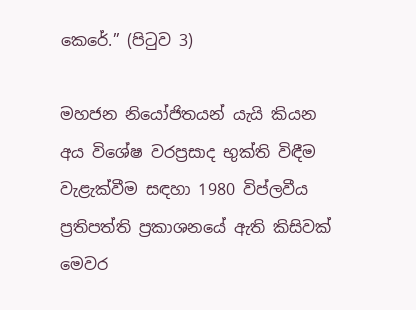කෙරේ.” (පිටුව 3)

මහජන නියෝජිතයන් යැයි කියන අය විශේෂ වරප්‍රසාද භුක්ති විඳීම වැළැක්වීම සඳහා 1980 විප්ලවීය ප්‍රතිපත්ති ප්‍රකාශනයේ ඇති කිසිවක් මෙවර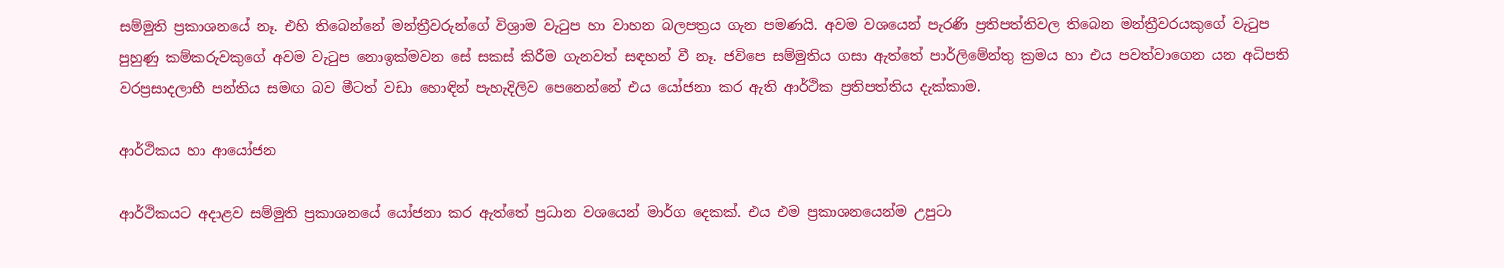සම්මුති ප්‍රකාශනයේ නෑ. එහි තිබෙන්නේ මන්ත්‍රීවරුන්ගේ විශ්‍රාම වැටුප හා වාහන බලපත්‍රය ගැන පමණයි. අවම වශයෙන් පැරණි ප්‍රතිපත්තිවල තිබෙන මන්ත්‍රීවරයකුගේ වැටුප පුහුණු කම්කරුවකුගේ අවම වැටුප නොඉක්මවන සේ සකස් කිරීම ගැනවත් සඳහන් වී නෑ. ජවිපෙ සම්මුතිය ගසා ඇත්තේ පාර්ලිමේන්තු ක්‍රමය හා එය පවත්වාගෙන යන අධිපති වරප්‍රසාදලාභී පන්තිය සමඟ බව මීටත් වඩා හොඳින් පැහැදිලිව පෙනෙන්නේ එය යෝජනා කර ඇති ආර්ථික ප්‍රතිපත්තිය දැක්කාම.

ආර්ථිකය හා ආයෝජන

ආර්ථිකයට අදාළව සම්මුති ප්‍රකාශනයේ යෝජනා කර ඇත්තේ ප්‍රධාන වශයෙන් මාර්ග දෙකක්. එය එම ප්‍රකාශනයෙන්ම උපුටා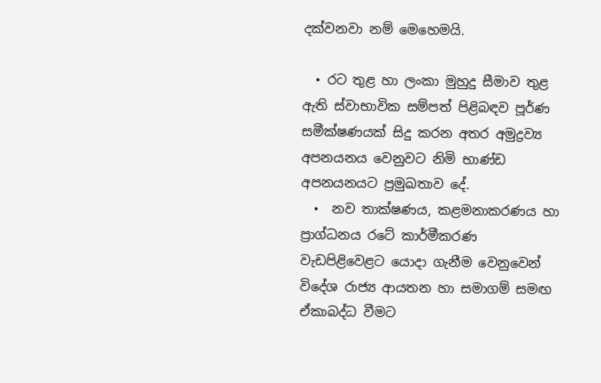දක්වනවා නම් මෙහෙමයි.

  • රට තුළ හා ලංකා මුහුදු සීමාව තුළ ඇති ස්වාභාවික සම්පත් පිළිබඳව පූර්ණ සමීක්ෂණයක් සිදු කරන අතර අමුද්‍රව්‍ය අපනයනය වෙනුවට නිමි භාණ්ඩ අපනයනයට ප්‍රමුඛතාව දේ.
  •  නව තාක්ෂණය, කළමනාකරණය හා ප්‍රාග්ධනය රටේ කාර්මීකරණ වැඩපිළිවෙළට යොදා ගැනීම වෙනුවෙන් විදේශ රාජ්‍ය ආයතන හා සමාගම් සමඟ ඒකාබද්ධ වීමට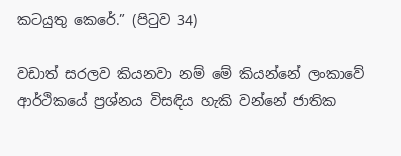කටයුතු කෙරේ.” (පිටුව 34)

වඩාත් සරලව කියනවා නම් මේ කියන්නේ ලංකාවේ ආර්ථිකයේ ප්‍රශ්නය විසඳිය හැකි වන්නේ ජාතික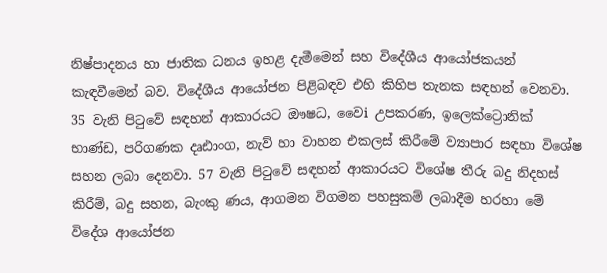නිෂ්පාදනය හා ජාතික ධනය ඉහළ දැමීමෙන් සහ විදේශීය ආයෝජකයන් කැඳවීමෙන් බව. විදේශීය ආයෝජන පිළිබඳව එහි කිහිප තැනක සඳහන් වෙනවා. 35 වැනි පිටුවේ සඳහන් ආකාරයට ඖෂධ, වෛi උපකරණ, ඉලෙක්ට්‍රොනික් භාණ්ඩ, පරිගණක දෘඪාංග, නැව් හා වාහන එකලස් කිරීමේ ව්‍යාපාර සඳහා විශේෂ සහන ලබා දෙනවා. 57 වැනි පිටුවේ සඳහන් ආකාරයට විශේෂ තීරු බදු නිදහස් කිරීම්, බදු සහන, බැංකු ණය, ආගමන විගමන පහසුකම් ලබාදීම හරහා මේ විදේශ ආයෝජන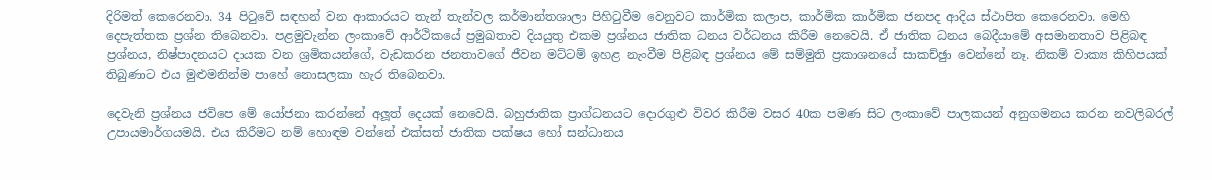දිරිමත් කෙරෙනවා. 34 පිටුවේ සඳහන් වන ආකාරයට තැන් තැන්වල කර්මාන්තශාලා පිහිටුවීම වෙනුවට කාර්මික කලාප, කාර්මික කාර්මික ජනපද ආදිය ස්ථාපිත කෙරෙනවා. මෙහි දෙපැත්තක ප්‍රශ්න තිබෙනවා. පළමුවැන්න ලංකාවේ ආර්ථිකයේ ප්‍රමුඛතාව දියයුතු එකම ප්‍රශ්නය ජාතික ධනය වර්ධනය කිරීම නෙවෙයි. ඒ ජාතික ධනය බෙදීයාමේ අසමානතාව පිළිබඳ ප්‍රශ්නය, නිෂ්පාදනයට දායක වන ශ්‍රමිකයන්ගේ, වැඩකරන ජනතාවගේ ජීවන මට්ටම් ඉහළ නැංවීම පිළිබඳ ප්‍රශ්නය මේ සම්මුති ප්‍රකාශනයේ සාකච්ඡුා වෙන්නේ නෑ. නිකම් වාක්‍ය කිහිපයක් තිබුණාට එය මුළුමනින්ම පාහේ නොසලකා හැර තිබෙනවා.

දෙවැනි ප්‍රශ්නය ජවිපෙ මේ යෝජනා කරන්නේ අලූත් දෙයක් නෙවෙයි. බහුජාතික ප්‍රාග්ධනයට දොරගුළු විවර කිරීම වසර 40ක පමණ සිට ලංකාවේ පාලකයන් අනුගමනය කරන නවලිබරල් උපායමාර්ගයමයි. එය කිරීමට නම් හොඳම වන්නේ එක්සත් ජාතික පක්ෂය හෝ සන්ධානය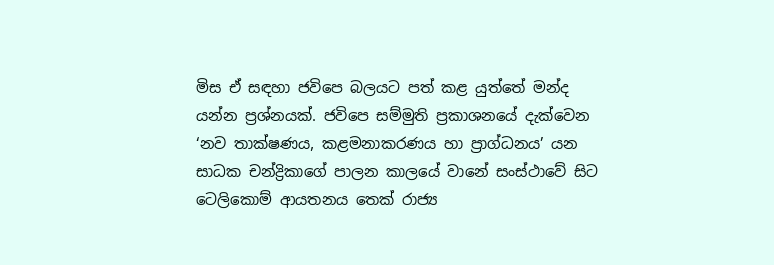මිස ඒ සඳහා ජවිපෙ බලයට පත් කළ යුත්තේ මන්ද යන්න ප්‍රශ්නයක්. ජවිපෙ සම්මුති ප්‍රකාශනයේ දැක්වෙන ‘නව තාක්ෂණය, කළමනාකරණය හා ප්‍රාග්ධනය’ යන සාධක චන්ද්‍රිකාගේ පාලන කාලයේ වානේ සංස්ථාවේ සිට ටෙලිකොම් ආයතනය තෙක් රාජ්‍ය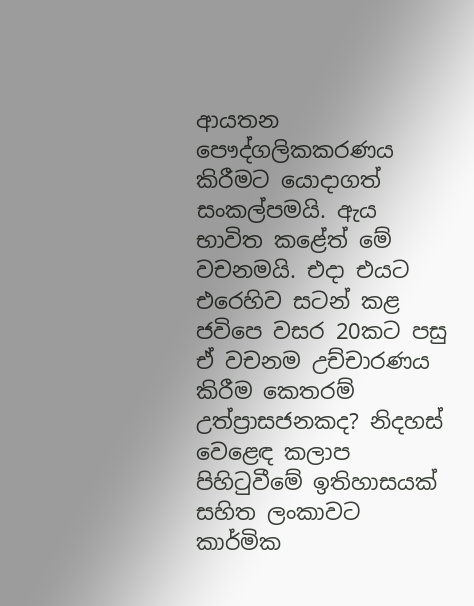ආයතන පෞද්ගලිකකරණය කිරීමට යොදාගත් සංකල්පමයි. ඇය භාවිත කළේත් මේ වචනමයි. එදා එයට එරෙහිව සටන් කළ ජවිපෙ වසර 20කට පසු ඒ වචනම උච්චාරණය කිරීම කෙතරම් උත්ප්‍රාසජනකද? නිදහස් වෙළෙඳ කලාප පිහිටුවීමේ ඉතිහාසයක් සහිත ලංකාවට කාර්මික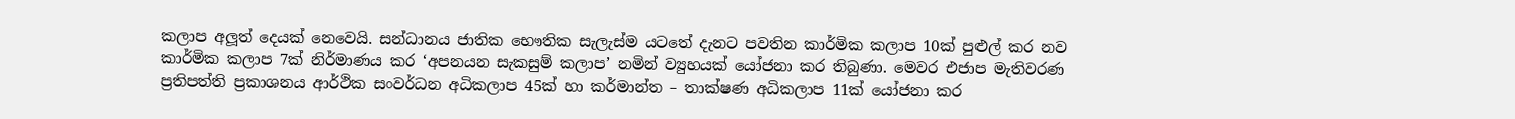කලාප අලූත් දෙයක් නෙවෙයි. සන්ධානය ජාතික භෞතික සැලැස්ම යටතේ දැනට පවතින කාර්මික කලාප 10ක් පුළුල් කර නව කාර්මික කලාප 7ක් නිර්මාණය කර ‘අපනයන සැකසුම් කලාප’ නමින් ව්‍යුහයක් යෝජනා කර තිබුණා. මෙවර එජාප මැතිවරණ ප්‍රතිපත්ති ප්‍රකාශනය ආර්ථික සංවර්ධන අධිකලාප 45ක් හා කර්මාන්ත – තාක්ෂණ අධිකලාප 11ක් යෝජනා කර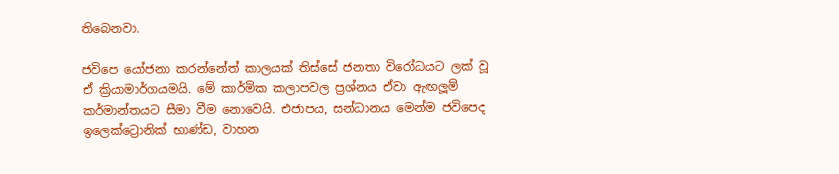තිබෙනවා.

ජවිපෙ යෝජනා කරන්නේත් කාලයක් තිස්සේ ජනතා විරෝධයට ලක් වූ ඒ ක්‍රියාමාර්ගයමයි. මේ කාර්මික කලාපවල ප්‍රශ්නය ඒවා ඇඟලූම් කර්මාන්තයට සීමා වීම නොවෙයි. එජාපය, සන්ධානය මෙන්ම ජවිපෙද ඉලෙක්ට්‍රොනික් භාණ්ඩ, වාහන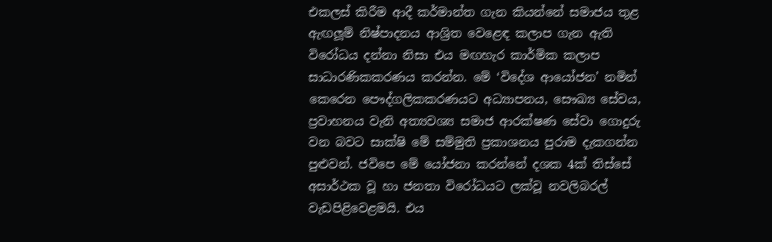එකලස් කිරීම ආදී කර්මාන්ත ගැන කියන්නේ සමාජය තුළ ඇඟලූම් නිෂ්පාදනය ආශ්‍රිත වෙළෙඳ කලාප ගැන ඇති විරෝධය දන්නා නිසා එය මඟහැර කාර්මික කලාප සාධාරණිකකරණය කරන්න. මේ ‘විදේශ ආයෝජන’ නමින් කෙරෙන පෞද්ගලිකකරණයට අධ්‍යාපනය, සෞඛ්‍ය සේවය, ප්‍රවාහනය වැනි අත්‍යවශ්‍ය සමාජ ආරක්ෂණ සේවා ගොදුරු වන බවට සාක්ෂි මේ සම්මුති ප්‍රකාශනය පුරාම දැකගන්න පුළුවන්. ජවිපෙ මේ යෝජනා කරන්නේ දශක 4ක් තිස්සේ අසාර්ථක වූ හා ජනතා විරෝධයට ලක්වූ නවලිබරල් වැඩපිළිවෙළමයි. එය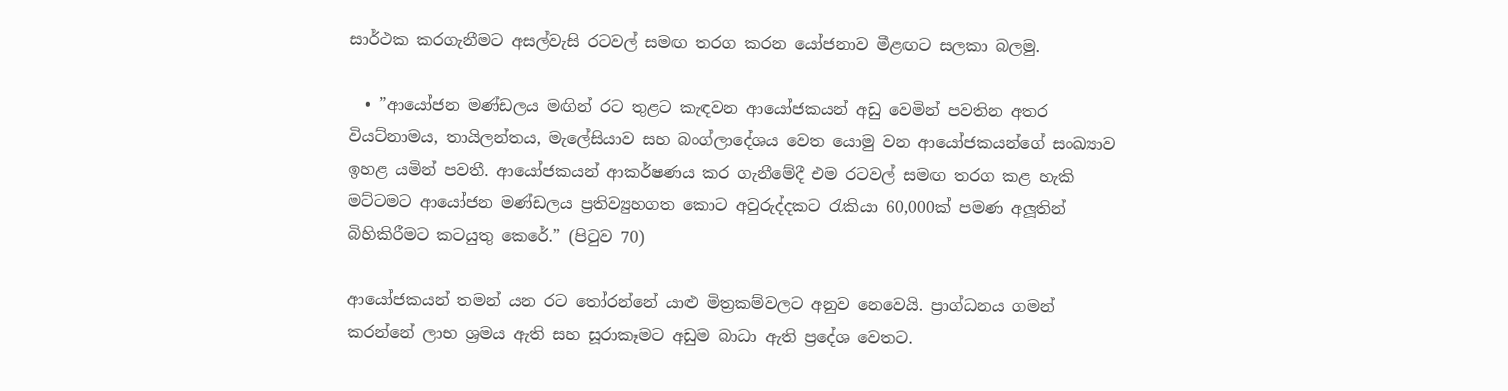සාර්ථක කරගැනීමට අසල්වැසි රටවල් සමඟ තරග කරන යෝජනාව මීළඟට සලකා බලමු.

  • ”ආයෝජන මණ්ඩලය මඟින් රට තුළට කැඳවන ආයෝජකයන් අඩු වෙමින් පවතින අතර වියට්නාමය, තායිලන්තය, මැලේසියාව සහ බංග්ලාදේශය වෙත යොමු වන ආයෝජකයන්ගේ සංඛ්‍යාව ඉහළ යමින් පවතී. ආයෝජකයන් ආකර්ෂණය කර ගැනීමේදී එම රටවල් සමඟ තරග කළ හැකි මට්ටමට ආයෝජන මණ්ඩලය ප්‍රතිව්‍යුහගත කොට අවුරුද්දකට රැකියා 60,000ක් පමණ අලූතින් බිහිකිරීමට කටයුතු කෙරේ.” (පිටුව 70)

ආයෝජකයන් තමන් යන රට තෝරන්නේ යාළු මිත්‍රකම්වලට අනුව නෙවෙයි. ප්‍රාග්ධනය ගමන් කරන්නේ ලාභ ශ්‍රමය ඇති සහ සූරාකෑමට අඩුම බාධා ඇති ප්‍රදේශ වෙතට.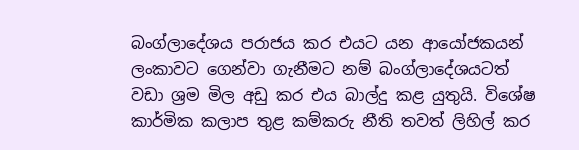බංග්ලාදේශය පරාජය කර එයට යන ආයෝජකයන් ලංකාවට ගෙන්වා ගැනීමට නම් බංග්ලාදේශයටත් වඩා ශ්‍රම මිල අඩු කර එය බාල්දු කළ යුතුයි. විශේෂ කාර්මික කලාප තුළ කම්කරු නීති තවත් ලිහිල් කර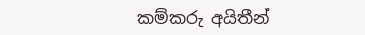කම්කරු අයිතීන්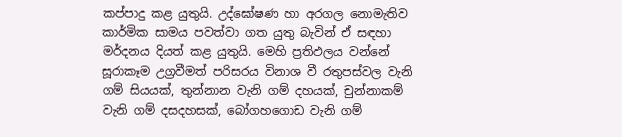කප්පාදු කළ යුතුයි. උද්ඝෝෂණ හා අරගල නොමැතිව කාර්මික සාමය පවත්වා ගත යුතු බැවින් ඒ සඳහා මර්දනය දියත් කළ යුතුයි. මෙහි ප්‍රතිඵලය වන්නේ සූරාකෑම උග්‍රවීමත් පරිසරය විනාශ වී රතුපස්වල වැනි ගම් සියයක්, තුන්නාන වැනි ගම් දහයක්, චුන්නාකම් වැනි ගම් දසදහසක්, බෝගහගොඩ වැනි ගම්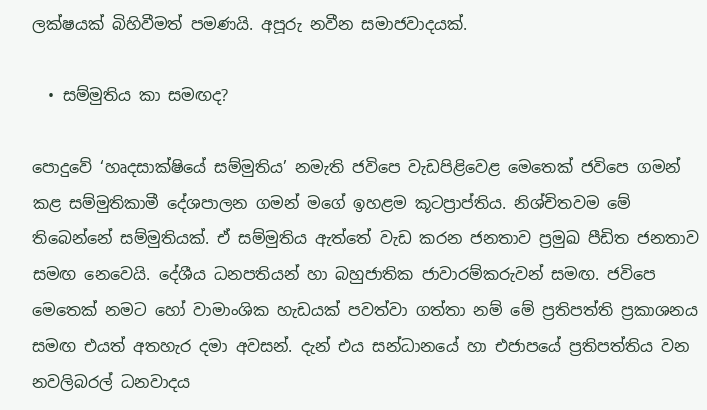ලක්ෂයක් බිහිවීමත් පමණයි. අපූරු නවීන සමාජවාදයක්.

  • සම්මුතිය කා සමඟද?

පොදුවේ ‘හෘදසාක්ෂියේ සම්මුතිය’ නමැති ජවිපෙ වැඩපිළිවෙළ මෙතෙක් ජවිපෙ ගමන් කළ සම්මුතිකාමී දේශපාලන ගමන් මගේ ඉහළම කූටප්‍රාප්තිය. නිශ්චිතවම මේ තිබෙන්නේ සම්මුතියක්. ඒ සම්මුතිය ඇත්තේ වැඩ කරන ජනතාව ප්‍රමුඛ පීඩිත ජනතාව සමඟ නෙවෙයි. දේශීය ධනපතියන් හා බහුජාතික ජාවාරම්කරුවන් සමඟ. ජවිපෙ මෙතෙක් නමට හෝ වාමාංශික හැඩයක් පවත්වා ගත්තා නම් මේ ප්‍රතිපත්ති ප්‍රකාශනය සමඟ එයත් අතහැර දමා අවසන්. දැන් එය සන්ධානයේ හා එජාපයේ ප්‍රතිපත්තිය වන නවලිබරල් ධනවාදය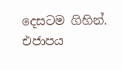දෙසටම ගිහින්. එජාපය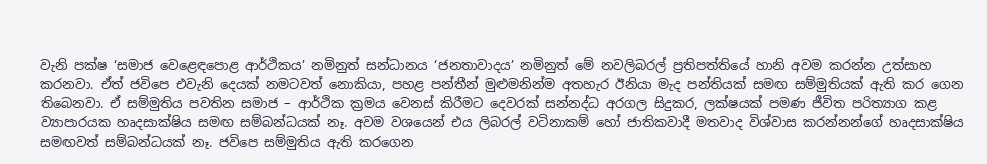වැනි පක්ෂ ‘සමාජ වෙළෙඳපොළ ආර්ථිකය’ නමිනුත් සන්ධානය ‘ජනතාවාදය’ නමිනුත් මේ නවලිබරල් ප්‍රතිපත්තියේ හානි අවම කරන්න උත්සාහ කරනවා. ඒත් ජවිපෙ එවැනි දෙයක් නමටවත් නොකියා, පහළ පන්තීන් මුළුමනින්ම අතහැර ඊනියා මැද පන්තියක් සමඟ සම්මුතියක් ඇති කර ගෙන තිබෙනවා. ඒ සම්මුතිය පවතින සමාජ – ආර්ථික ක්‍රමය වෙනස් කිරීමට දෙවරක් සන්නද්ධ අරගල සිදුකර, ලක්ෂයක් පමණ ජීවිත පරිත්‍යාග කළ ව්‍යාපාරයක හෘදසාක්ෂිය සමඟ සම්බන්ධයක් නෑ. අවම වශයෙන් එය ලිබරල් වටිනාකම් හෝ ජාතිකවාදී මතවාද විශ්වාස කරන්නන්ගේ හෘදසාක්ෂිය සමඟවත් සම්බන්ධයක් නෑ. ජවිපෙ සම්මුතිය ඇති කරගෙන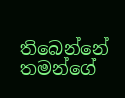තිබෙන්නේ තමන්ගේ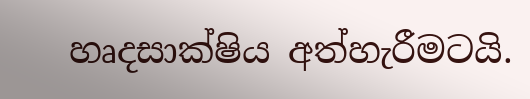හෘදසාක්ෂිය අත්හැරීමටයි.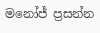මනෝජ් ප්‍රසන්න